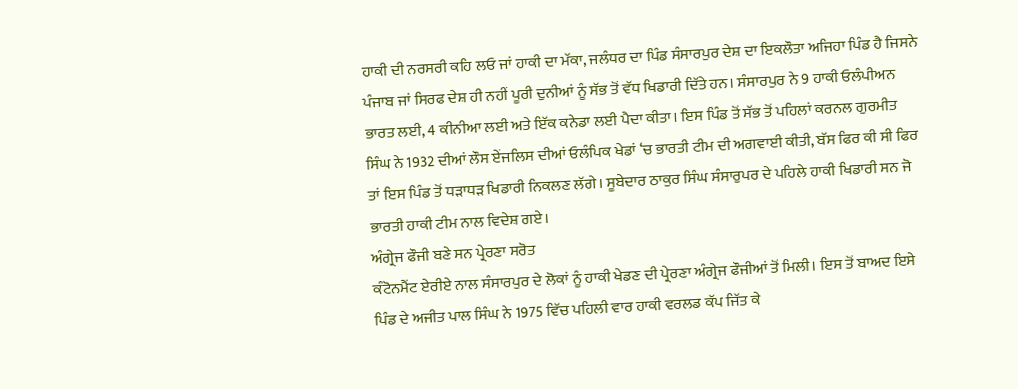ਹਾਕੀ ਦੀ ਨਰਸਰੀ ਕਹਿ ਲਓ ਜਾਂ ਹਾਕੀ ਦਾ ਮੱਕਾ, ਜਲੰਧਰ ਦਾ ਪਿੰਡ ਸੰਸਾਰਪੁਰ ਦੇਸ਼ ਦਾ ਇਕਲੌਤਾ ਅਜਿਹਾ ਪਿੰਡ ਹੈ ਜਿਸਨੇ ਪੰਜਾਬ ਜਾਂ ਸਿਰਫ ਦੇਸ਼ ਹੀ ਨਹੀਂ ਪੂਰੀ ਦੁਨੀਆਂ ਨੂੰ ਸੱਭ ਤੋਂ ਵੱਧ ਖਿਡਾਰੀ ਦਿੱਤੇ ਹਨ। ਸੰਸਾਰਪੁਰ ਨੇ 9 ਹਾਕੀ ਓਲੰਪੀਅਨ ਭਾਰਤ ਲਈ, 4 ਕੀਨੀਆ ਲਈ ਅਤੇ ਇੱਕ ਕਨੇਡਾ ਲਈ ਪੈਦਾ ਕੀਤਾ। ਇਸ ਪਿੰਡ ਤੋਂ ਸੱਭ ਤੋਂ ਪਹਿਲਾਂ ਕਰਨਲ ਗੁਰਮੀਤ ਸਿੰਘ ਨੇ 1932 ਦੀਆਂ ਲੌਸ ਏਂਜਲਿਸ ਦੀਆਂ ਓਲੰਪਿਕ ਖੇਡਾਂ ‘ਚ ਭਾਰਤੀ ਟੀਮ ਦੀ ਅਗਵਾਈ ਕੀਤੀ, ਬੱਸ ਫਿਰ ਕੀ ਸੀ ਫਿਰ ਤਾਂ ਇਸ ਪਿੰਡ ਤੋਂ ਧੜਾਧੜ ਖਿਡਾਰੀ ਨਿਕਲਣ ਲੱਗੇ। ਸੂਬੇਦਾਰ ਠਾਕੁਰ ਸਿੰਘ ਸੰਸਾਰੁਪਰ ਦੇ ਪਹਿਲੇ ਹਾਕੀ ਖਿਡਾਰੀ ਸਨ ਜੋ ਭਾਰਤੀ ਹਾਕੀ ਟੀਮ ਨਾਲ ਵਿਦੇਸ਼ ਗਏ।
ਅੰਗ੍ਰੇਜ ਫੌਜੀ ਬਣੇ ਸਨ ਪ੍ਰੇਰਣਾ ਸਰੋਤ
ਕੰਟੋਨਮੈਂਟ ਏਰੀਏ ਨਾਲ ਸੰਸਾਰਪੁਰ ਦੇ ਲੋਕਾਂ ਨੂੰ ਹਾਕੀ ਖੇਡਣ ਦੀ ਪ੍ਰੇਰਣਾ ਅੰਗ੍ਰੇਜ ਫੌਜੀਆਂ ਤੋਂ ਮਿਲੀ। ਇਸ ਤੋਂ ਬਾਅਦ ਇਸੇ ਪਿੰਡ ਦੇ ਅਜੀਤ ਪਾਲ ਸਿੰਘ ਨੇ 1975 ਵਿੱਚ ਪਹਿਲੀ ਵਾਰ ਹਾਕੀ ਵਰਲਡ ਕੱਪ ਜਿੱਤ ਕੇ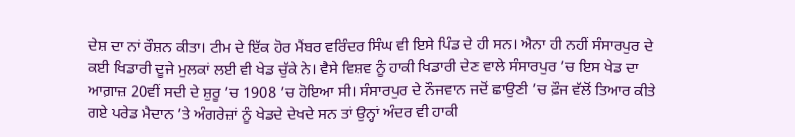ਦੇਸ਼ ਦਾ ਨਾਂ ਰੌਸ਼ਨ ਕੀਤਾ। ਟੀਮ ਦੇ ਇੱਕ ਹੋਰ ਮੈਂਬਰ ਵਰਿੰਦਰ ਸਿੰਘ ਵੀ ਇਸੇ ਪਿੰਡ ਦੇ ਹੀ ਸਨ। ਐਨਾ ਹੀ ਨਹੀਂ ਸੰਸਾਰਪੁਰ ਦੇ ਕਈ ਖਿਡਾਰੀ ਦੂਜੇ ਮੁਲਕਾਂ ਲਈ ਵੀ ਖੇਡ ਚੁੱਕੇ ਨੇ। ਵੈਸੇ ਵਿਸ਼ਵ ਨੂੰ ਹਾਕੀ ਖਿਡਾਰੀ ਦੇਣ ਵਾਲੇ ਸੰਸਾਰਪੁਰ ’ਚ ਇਸ ਖੇਡ ਦਾ ਆਗ਼ਾਜ਼ 20ਵੀਂ ਸਦੀ ਦੇ ਸ਼ੁਰੂ ’ਚ 1908 ’ਚ ਹੋਇਆ ਸੀ। ਸੰਸਾਰਪੁਰ ਦੇ ਨੌਜਵਾਨ ਜਦੋਂ ਛਾਉਣੀ ’ਚ ਫ਼ੌਜ ਵੱਲੋਂ ਤਿਆਰ ਕੀਤੇ ਗਏ ਪਰੇਡ ਮੈਦਾਨ ’ਤੇ ਅੰਗਰੇਜ਼ਾਂ ਨੂੰ ਖੇਡਦੇ ਦੇਖਦੇ ਸਨ ਤਾਂ ਉਨ੍ਹਾਂ ਅੰਦਰ ਵੀ ਹਾਕੀ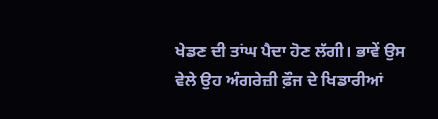ਖੇਡਣ ਦੀ ਤਾਂਘ ਪੈਦਾ ਹੋਣ ਲੱਗੀ। ਭਾਵੇਂ ਉਸ ਵੇਲੇ ਉਹ ਅੰਗਰੇਜ਼ੀ ਫ਼ੌਜ ਦੇ ਖਿਡਾਰੀਆਂ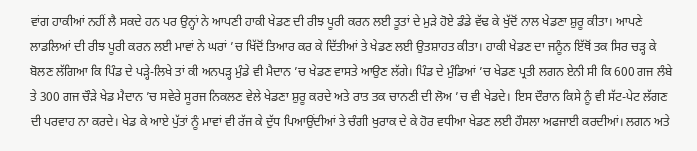ਵਾਂਗ ਹਾਕੀਆਂ ਨਹੀਂ ਲੈ ਸਕਦੇ ਹਨ ਪਰ ਉਨ੍ਹਾਂ ਨੇ ਆਪਣੀ ਹਾਕੀ ਖੇਡਣ ਦੀ ਰੀਝ ਪੂਰੀ ਕਰਨ ਲਈ ਤੂਤਾਂ ਦੇ ਮੁੜੇ ਹੋਏ ਡੰਡੇ ਵੱਢ ਕੇ ਖੁੱਦੋਂ ਨਾਲ ਖੇਡਣਾ ਸ਼ੁਰੂ ਕੀਤਾ। ਆਪਣੇ ਲਾਡਲਿਆਂ ਦੀ ਰੀਝ ਪੂਰੀ ਕਰਨ ਲਈ ਮਾਵਾਂ ਨੇ ਘਰਾਂ ’ਚ ਖਿੱਦੋਂ ਤਿਆਰ ਕਰ ਕੇ ਦਿੱਤੀਆਂ ਤੇ ਖੇਡਣ ਲਈ ਉਤਸ਼ਾਹਤ ਕੀਤਾ। ਹਾਕੀ ਖੇਡਣ ਦਾ ਜਨੂੰਨ ਇੱਥੋਂ ਤਕ ਸਿਰ ਚੜ੍ਹ ਕੇ ਬੋਲਣ ਲੱਗਿਆ ਕਿ ਪਿੰਡ ਦੇ ਪੜ੍ਹੇ-ਲਿਖੇ ਤਾਂ ਕੀ ਅਨਪੜ੍ਹ ਮੁੰਡੇ ਵੀ ਮੈਦਾਨ ’ਚ ਖੇਡਣ ਵਾਸਤੇ ਆਉਣ ਲੱਗੇ। ਪਿੰਡ ਦੇ ਮੁੰਡਿਆਂ ’ਚ ਖੇਡਣ ਪ੍ਰਤੀ ਲਗਨ ਏਨੀ ਸੀ ਕਿ 600 ਗਜ ਲੰਬੇ ਤੇ 300 ਗਜ ਚੌੜੇ ਖੇਡ ਮੈਦਾਨ ’ਚ ਸਵੇਰੇ ਸੂਰਜ ਨਿਕਲਣ ਵੇਲੇ ਖੇਡਣਾ ਸ਼ੁਰੂ ਕਰਦੇ ਅਤੇ ਰਾਤ ਤਕ ਚਾਨਣੀ ਦੀ ਲੋਅ ’ਚ ਵੀ ਖੇਡਦੇ। ਇਸ ਦੌਰਾਨ ਕਿਸੇ ਨੂੰ ਵੀ ਸੱਟ-ਪੇਟ ਲੱਗਣ ਦੀ ਪਰਵਾਹ ਨਾ ਕਰਦੇ। ਖੇਡ ਕੇ ਆਏ ਪੁੱਤਾਂ ਨੂੰ ਮਾਵਾਂ ਵੀ ਰੱਜ ਕੇ ਦੁੱਧ ਪਿਆਉਂਦੀਆਂ ਤੇ ਚੰਗੀ ਖੁਰਾਕ ਦੇ ਕੇ ਹੋਰ ਵਧੀਆ ਖੇਡਣ ਲਈ ਹੌਸਲਾ ਅਫਜਾਈ ਕਰਦੀਆਂ। ਲਗਨ ਅਤੇ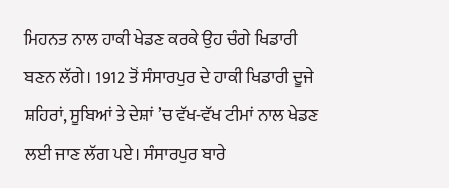ਮਿਹਨਤ ਨਾਲ ਹਾਕੀ ਖੇਡਣ ਕਰਕੇ ਉਹ ਚੰਗੇ ਖਿਡਾਰੀ ਬਣਨ ਲੱਗੇ। 1912 ਤੋਂ ਸੰਸਾਰਪੁਰ ਦੇ ਹਾਕੀ ਖਿਡਾਰੀ ਦੂਜੇ ਸ਼ਹਿਰਾਂ, ਸੂਬਿਆਂ ਤੇ ਦੇਸ਼ਾਂ ’ਚ ਵੱਖ-ਵੱਖ ਟੀਮਾਂ ਨਾਲ ਖੇਡਣ ਲਈ ਜਾਣ ਲੱਗ ਪਏ। ਸੰਸਾਰਪੁਰ ਬਾਰੇ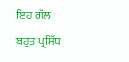ਇਹ ਗੱਲ ਬਹੁਤ ਪ੍ਰਸਿੱਧ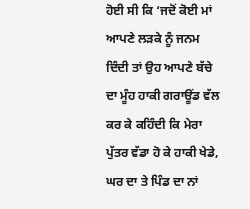ਹੋਈ ਸੀ ਕਿ ‘ਜਦੋਂ ਕੋਈ ਮਾਂ ਆਪਣੇ ਲੜਕੇ ਨੂੰ ਜਨਮ ਦਿੰਦੀ ਤਾਂ ਉਹ ਆਪਣੇ ਬੱਚੇ ਦਾ ਮੂੰਹ ਹਾਕੀ ਗਰਾਊਂਡ ਵੱਲ ਕਰ ਕੇ ਕਹਿੰਦੀ ਕਿ ਮੇਰਾ ਪੁੱਤਰ ਵੱਡਾ ਹੋ ਕੇ ਹਾਕੀ ਖੇਡੇ, ਘਰ ਦਾ ਤੇ ਪਿੰਡ ਦਾ ਨਾਂ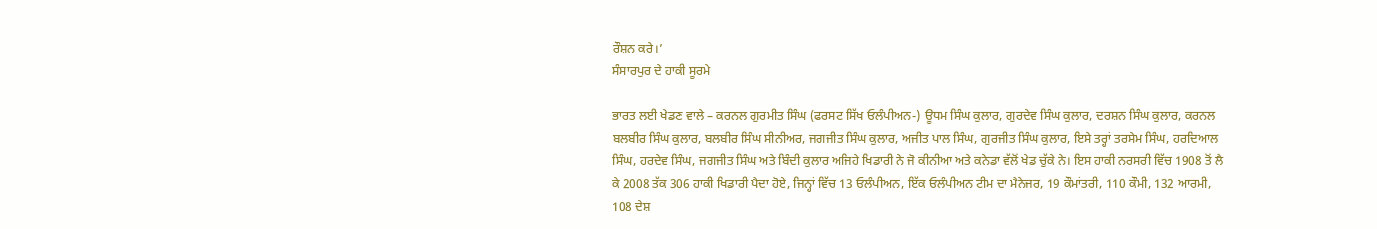ਰੌਸ਼ਨ ਕਰੇ।’
ਸੰਸਾਰਪੁਰ ਦੇ ਹਾਕੀ ਸੂਰਮੇ

ਭਾਰਤ ਲਈ ਖੇਡਣ ਵਾਲੇ – ਕਰਨਲ ਗੁਰਮੀਤ ਸਿੰਘ (ਫਰਸਟ ਸਿੱਖ ਓਲੰਪੀਅਨ-) ਊਧਮ ਸਿੰਘ ਕੁਲਾਰ, ਗੁਰਦੇਵ ਸਿੰਘ ਕੁਲਾਰ, ਦਰਸ਼ਨ ਸਿੰਘ ਕੁਲਾਰ, ਕਰਨਲ ਬਲਬੀਰ ਸਿੰਘ ਕੁਲਾਰ, ਬਲਬੀਰ ਸਿੰਘ ਸੀਨੀਅਰ, ਜਗਜੀਤ ਸਿੰਘ ਕੁਲਾਰ, ਅਜੀਤ ਪਾਲ ਸਿੰਘ, ਗੁਰਜੀਤ ਸਿੰਘ ਕੁਲਾਰ, ਇਸੇ ਤਰ੍ਹਾਂ ਤਰਸੇਮ ਸਿੰਘ, ਹਰਦਿਆਲ ਸਿੰਘ, ਹਰਦੇਵ ਸਿੰਘ, ਜਗਜੀਤ ਸਿੰਘ ਅਤੇ ਬਿੰਦੀ ਕੁਲਾਰ ਅਜਿਹੇ ਖਿਡਾਰੀ ਨੇ ਜੋ ਕੀਨੀਆ ਅਤੇ ਕਨੇਡਾ ਵੱਲੋਂ ਖੇਡ ਚੁੱਕੇ ਨੇ। ਇਸ ਹਾਕੀ ਨਰਸਰੀ ਵਿੱਚ 1908 ਤੋਂ ਲੈ ਕੇ 2008 ਤੱਕ 306 ਹਾਕੀ ਖਿਡਾਰੀ ਪੈਦਾ ਹੋਏ, ਜਿਨ੍ਹਾਂ ਵਿੱਚ 13 ਓਲੰਪੀਅਨ, ਇੱਕ ਓਲੰਪੀਅਨ ਟੀਮ ਦਾ ਮੈਨੇਜਰ, 19 ਕੌਮਾਂਤਰੀ, 110 ਕੌਮੀ, 132 ਆਰਮੀ, 108 ਦੇਸ਼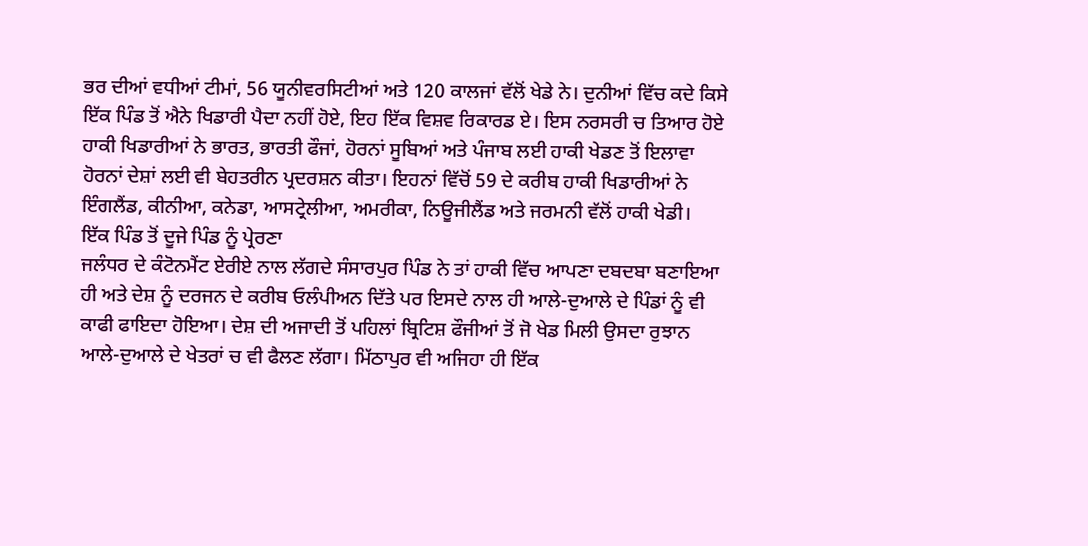ਭਰ ਦੀਆਂ ਵਧੀਆਂ ਟੀਮਾਂ, 56 ਯੂਨੀਵਰਸਿਟੀਆਂ ਅਤੇ 120 ਕਾਲਜਾਂ ਵੱਲੋਂ ਖੇਡੇ ਨੇ। ਦੁਨੀਆਂ ਵਿੱਚ ਕਦੇ ਕਿਸੇ ਇੱਕ ਪਿੰਡ ਤੋਂ ਐਨੇ ਖਿਡਾਰੀ ਪੈਦਾ ਨਹੀਂ ਹੋਏ, ਇਹ ਇੱਕ ਵਿਸ਼ਵ ਰਿਕਾਰਡ ਏ। ਇਸ ਨਰਸਰੀ ਚ ਤਿਆਰ ਹੋਏ ਹਾਕੀ ਖਿਡਾਰੀਆਂ ਨੇ ਭਾਰਤ, ਭਾਰਤੀ ਫੌਜਾਂ, ਹੋਰਨਾਂ ਸੂਬਿਆਂ ਅਤੇ ਪੰਜਾਬ ਲਈ ਹਾਕੀ ਖੇਡਣ ਤੋਂ ਇਲਾਵਾ ਹੋਰਨਾਂ ਦੇਸ਼ਾਂ ਲਈ ਵੀ ਬੇਹਤਰੀਨ ਪ੍ਰਦਰਸ਼ਨ ਕੀਤਾ। ਇਹਨਾਂ ਵਿੱਚੋਂ 59 ਦੇ ਕਰੀਬ ਹਾਕੀ ਖਿਡਾਰੀਆਂ ਨੇ ਇੰਗਲੈਂਡ, ਕੀਨੀਆ, ਕਨੇਡਾ, ਆਸਟ੍ਰੇਲੀਆ, ਅਮਰੀਕਾ, ਨਿਊਜੀਲੈਂਡ ਅਤੇ ਜਰਮਨੀ ਵੱਲੋਂ ਹਾਕੀ ਖੇਡੀ।
ਇੱਕ ਪਿੰਡ ਤੋਂ ਦੂਜੇ ਪਿੰਡ ਨੂੰ ਪ੍ਰੇਰਣਾ
ਜਲੰਧਰ ਦੇ ਕੰਟੋਨਮੈਂਟ ਏਰੀਏ ਨਾਲ ਲੱਗਦੇ ਸੰਸਾਰਪੁਰ ਪਿੰਡ ਨੇ ਤਾਂ ਹਾਕੀ ਵਿੱਚ ਆਪਣਾ ਦਬਦਬਾ ਬਣਾਇਆ ਹੀ ਅਤੇ ਦੇਸ਼ ਨੂੰ ਦਰਜਨ ਦੇ ਕਰੀਬ ਓਲੰਪੀਅਨ ਦਿੱਤੇ ਪਰ ਇਸਦੇ ਨਾਲ ਹੀ ਆਲੇ-ਦੁਆਲੇ ਦੇ ਪਿੰਡਾਂ ਨੂੰ ਵੀ ਕਾਫੀ ਫਾਇਦਾ ਹੋਇਆ। ਦੇਸ਼ ਦੀ ਅਜਾਦੀ ਤੋਂ ਪਹਿਲਾਂ ਬ੍ਰਿਟਿਸ਼ ਫੌਜੀਆਂ ਤੋਂ ਜੋ ਖੇਡ ਮਿਲੀ ਉਸਦਾ ਰੁਝਾਨ ਆਲੇ-ਦੁਆਲੇ ਦੇ ਖੇਤਰਾਂ ਚ ਵੀ ਫੈਲਣ ਲੱਗਾ। ਮਿੱਠਾਪੁਰ ਵੀ ਅਜਿਹਾ ਹੀ ਇੱਕ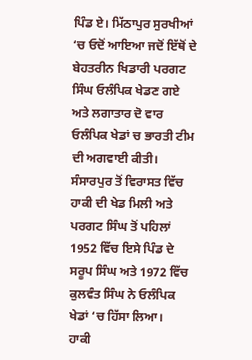ਪਿੰਡ ਏ। ਮਿੱਠਾਪੁਰ ਸੁਰਖੀਆਂ ‘ਚ ਓਦੋਂ ਆਇਆ ਜਦੋਂ ਇੱਥੋਂ ਦੇ ਬੇਹਤਰੀਨ ਖਿਡਾਰੀ ਪਰਗਟ ਸਿੰਘ ਓਲੰਪਿਕ ਖੇਡਣ ਗਏ ਅਤੇ ਲਗਾਤਾਰ ਦੋ ਵਾਰ ਓਲੰਪਿਕ ਖੇਡਾਂ ਚ ਭਾਰਤੀ ਟੀਮ ਦੀ ਅਗਵਾਈ ਕੀਤੀ। ਸੰਸਾਰਪੁਰ ਤੋਂ ਵਿਰਾਸਤ ਵਿੱਚ ਹਾਕੀ ਦੀ ਖੇਡ ਮਿਲੀ ਅਤੇ ਪਰਗਟ ਸਿੰਘ ਤੋਂ ਪਹਿਲਾਂ 1952 ਵਿੱਚ ਇਸੇ ਪਿੰਡ ਦੇ ਸਰੂਪ ਸਿੰਘ ਅਤੇ 1972 ਵਿੱਚ ਕੁਲਵੰਤ ਸਿੰਘ ਨੇ ਓਲੰਪਿਕ ਖੇਡਾਂ ‘ਚ ਹਿੱਸਾ ਲਿਆ।
ਹਾਕੀ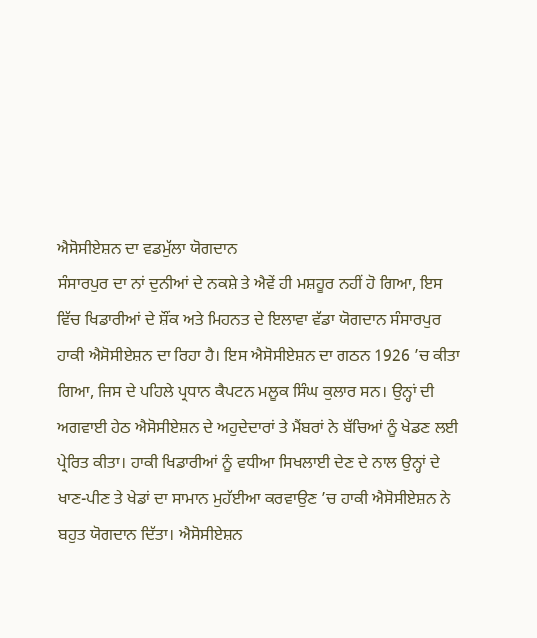ਐਸੋਸੀਏਸ਼ਨ ਦਾ ਵਡਮੁੱਲਾ ਯੋਗਦਾਨ
ਸੰਸਾਰਪੁਰ ਦਾ ਨਾਂ ਦੁਨੀਆਂ ਦੇ ਨਕਸ਼ੇ ਤੇ ਐਵੇਂ ਹੀ ਮਸ਼ਹੂਰ ਨਹੀਂ ਹੋ ਗਿਆ, ਇਸ ਵਿੱਚ ਖਿਡਾਰੀਆਂ ਦੇ ਸ਼ੌਂਕ ਅਤੇ ਮਿਹਨਤ ਦੇ ਇਲਾਵਾ ਵੱਡਾ ਯੋਗਦਾਨ ਸੰਸਾਰਪੁਰ ਹਾਕੀ ਐਸੋਸੀਏਸ਼ਨ ਦਾ ਰਿਹਾ ਹੈ। ਇਸ ਐਸੋਸੀਏਸ਼ਨ ਦਾ ਗਠਨ 1926 ’ਚ ਕੀਤਾ ਗਿਆ, ਜਿਸ ਦੇ ਪਹਿਲੇ ਪ੍ਰਧਾਨ ਕੈਪਟਨ ਮਲੂਕ ਸਿੰਘ ਕੁਲਾਰ ਸਨ। ਉਨ੍ਹਾਂ ਦੀ ਅਗਵਾਈ ਹੇਠ ਐਸੋਸੀਏਸ਼ਨ ਦੇ ਅਹੁਦੇਦਾਰਾਂ ਤੇ ਮੈਂਬਰਾਂ ਨੇ ਬੱਚਿਆਂ ਨੂੰ ਖੇਡਣ ਲਈ ਪ੍ਰੇਰਿਤ ਕੀਤਾ। ਹਾਕੀ ਖਿਡਾਰੀਆਂ ਨੂੰ ਵਧੀਆ ਸਿਖਲਾਈ ਦੇਣ ਦੇ ਨਾਲ ਉਨ੍ਹਾਂ ਦੇ ਖਾਣ-ਪੀਣ ਤੇ ਖੇਡਾਂ ਦਾ ਸਾਮਾਨ ਮੁਹੱਈਆ ਕਰਵਾਉਣ ’ਚ ਹਾਕੀ ਐਸੋਸੀਏਸ਼ਨ ਨੇ ਬਹੁਤ ਯੋਗਦਾਨ ਦਿੱਤਾ। ਐਸੋਸੀਏਸ਼ਨ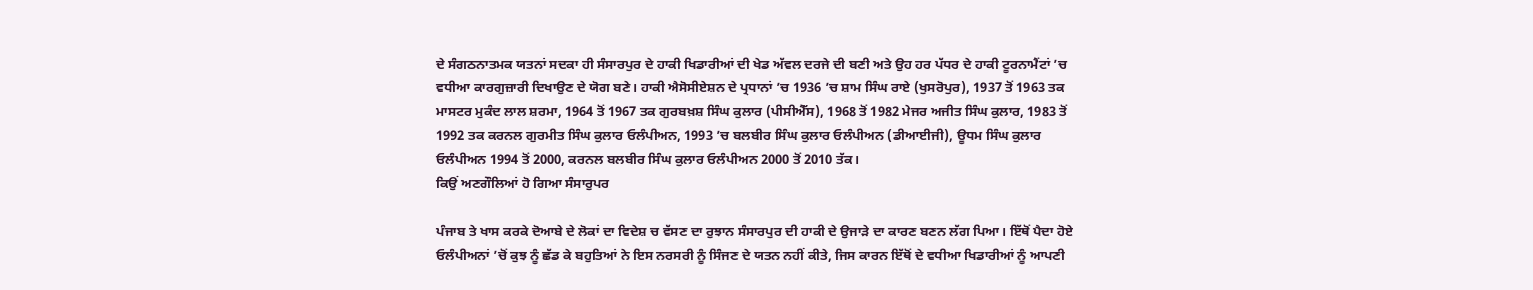ਦੇ ਸੰਗਠਨਾਤਮਕ ਯਤਨਾਂ ਸਦਕਾ ਹੀ ਸੰਸਾਰਪੁਰ ਦੇ ਹਾਕੀ ਖਿਡਾਰੀਆਂ ਦੀ ਖੇਡ ਅੱਵਲ ਦਰਜੇ ਦੀ ਬਣੀ ਅਤੇ ਉਹ ਹਰ ਪੱਧਰ ਦੇ ਹਾਕੀ ਟੂਰਨਾਮੈਂਟਾਂ ’ਚ ਵਧੀਆ ਕਾਰਗੁਜ਼ਾਰੀ ਦਿਖਾਉਣ ਦੇ ਯੋਗ ਬਣੇ। ਹਾਕੀ ਐਸੋਸੀਏਸ਼ਨ ਦੇ ਪ੍ਰਧਾਨਾਂ ’ਚ 1936 ’ਚ ਸ਼ਾਮ ਸਿੰਘ ਰਾਏ (ਖੁਸਰੋਪੁਰ), 1937 ਤੋਂ 1963 ਤਕ ਮਾਸਟਰ ਮੁਕੰਦ ਲਾਲ ਸ਼ਰਮਾ, 1964 ਤੋਂ 1967 ਤਕ ਗੁਰਬਖ਼ਸ਼ ਸਿੰਘ ਕੁਲਾਰ (ਪੀਸੀਐੱਸ), 1968 ਤੋਂ 1982 ਮੇਜਰ ਅਜੀਤ ਸਿੰਘ ਕੁਲਾਰ, 1983 ਤੋਂ 1992 ਤਕ ਕਰਨਲ ਗੁਰਮੀਤ ਸਿੰਘ ਕੁਲਾਰ ਓਲੰਪੀਅਨ, 1993 ’ਚ ਬਲਬੀਰ ਸਿੰਘ ਕੁਲਾਰ ਓਲੰਪੀਅਨ (ਡੀਆਈਜੀ), ਊਧਮ ਸਿੰਘ ਕੁਲਾਰ ਓਲੰਪੀਅਨ 1994 ਤੋਂ 2000, ਕਰਨਲ ਬਲਬੀਰ ਸਿੰਘ ਕੁਲਾਰ ਓਲੰਪੀਅਨ 2000 ਤੋਂ 2010 ਤੱਕ।
ਕਿਉਂ ਅਣਗੌਲਿਆਂ ਹੋ ਗਿਆ ਸੰਸਾਰੁਪਰ

ਪੰਜਾਬ ਤੇ ਖਾਸ ਕਰਕੇ ਦੋਆਬੇ ਦੇ ਲੋਕਾਂ ਦਾ ਵਿਦੇਸ਼ ਚ ਵੱਸਣ ਦਾ ਰੁਝਾਨ ਸੰਸਾਰਪੁਰ ਦੀ ਹਾਕੀ ਦੇ ਉਜਾੜੇ ਦਾ ਕਾਰਣ ਬਣਨ ਲੱਗ ਪਿਆ। ਇੱਥੋਂ ਪੈਦਾ ਹੋਏ ਓਲੰਪੀਅਨਾਂ ’ਚੋਂ ਕੁਝ ਨੂੰ ਛੱਡ ਕੇ ਬਹੁਤਿਆਂ ਨੇ ਇਸ ਨਰਸਰੀ ਨੂੰ ਸਿੰਜਣ ਦੇ ਯਤਨ ਨਹੀਂ ਕੀਤੇ, ਜਿਸ ਕਾਰਨ ਇੱਥੋਂ ਦੇ ਵਧੀਆ ਖਿਡਾਰੀਆਂ ਨੂੰ ਆਪਣੀ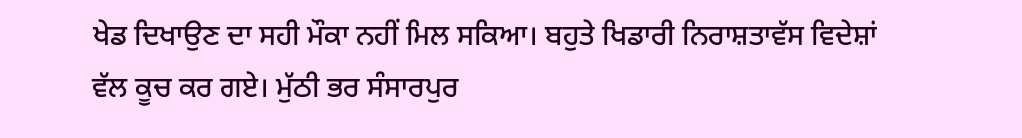ਖੇਡ ਦਿਖਾਉਣ ਦਾ ਸਹੀ ਮੌਕਾ ਨਹੀਂ ਮਿਲ ਸਕਿਆ। ਬਹੁਤੇ ਖਿਡਾਰੀ ਨਿਰਾਸ਼ਤਾਵੱਸ ਵਿਦੇਸ਼ਾਂ ਵੱਲ ਕੂਚ ਕਰ ਗਏ। ਮੁੱਠੀ ਭਰ ਸੰਸਾਰਪੁਰ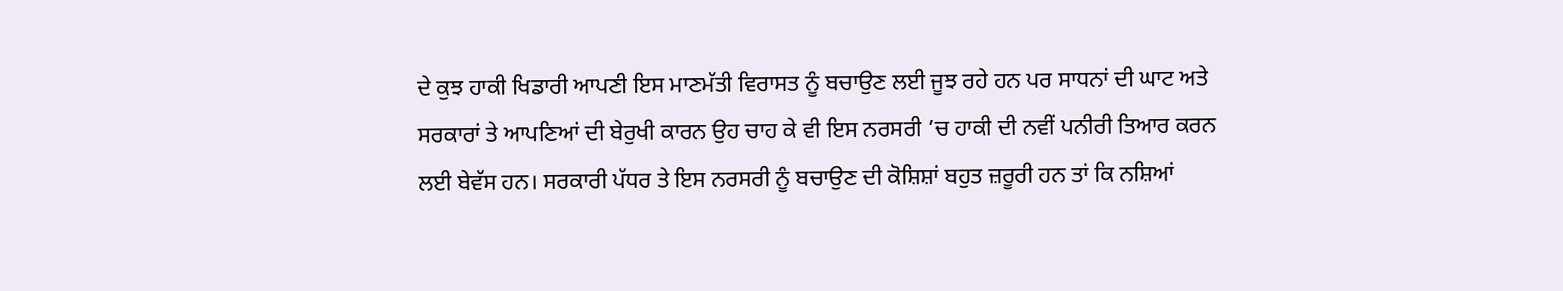ਦੇ ਕੁਝ ਹਾਕੀ ਖਿਡਾਰੀ ਆਪਣੀ ਇਸ ਮਾਣਮੱਤੀ ਵਿਰਾਸਤ ਨੂੰ ਬਚਾਉਣ ਲਈ ਜੂਝ ਰਹੇ ਹਨ ਪਰ ਸਾਧਨਾਂ ਦੀ ਘਾਟ ਅਤੇ ਸਰਕਾਰਾਂ ਤੇ ਆਪਣਿਆਂ ਦੀ ਬੇਰੁਖੀ ਕਾਰਨ ਉਹ ਚਾਹ ਕੇ ਵੀ ਇਸ ਨਰਸਰੀ ’ਚ ਹਾਕੀ ਦੀ ਨਵੀਂ ਪਨੀਰੀ ਤਿਆਰ ਕਰਨ ਲਈ ਬੇਵੱਸ ਹਨ। ਸਰਕਾਰੀ ਪੱਧਰ ਤੇ ਇਸ ਨਰਸਰੀ ਨੂੰ ਬਚਾਉਣ ਦੀ ਕੋਸ਼ਿਸ਼ਾਂ ਬਹੁਤ ਜ਼ਰੂਰੀ ਹਨ ਤਾਂ ਕਿ ਨਸ਼ਿਆਂ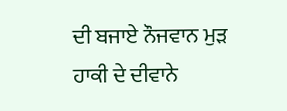ਦੀ ਬਜਾਏ ਨੌਜਵਾਨ ਮੁੜ ਹਾਕੀ ਦੇ ਦੀਵਾਨੇ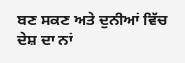ਬਣ ਸਕਣ ਅਤੇ ਦੁਨੀਆਂ ਵਿੱਚ ਦੇਸ਼ ਦਾ ਨਾਂ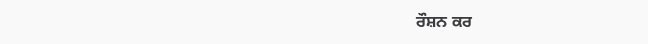ਰੌਸ਼ਨ ਕਰ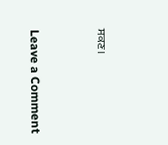ਸਕਣ।



Leave a Comment